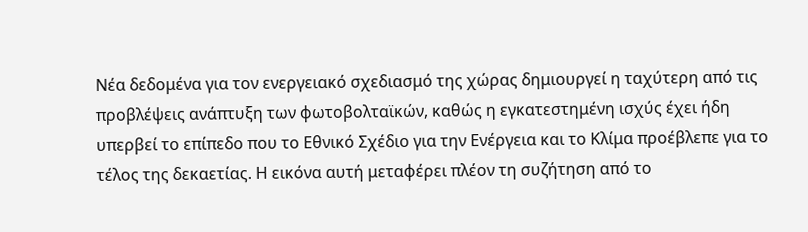Νέα δεδομένα για τον ενεργειακό σχεδιασμό της χώρας δημιουργεί η ταχύτερη από τις προβλέψεις ανάπτυξη των φωτοβολταϊκών, καθώς η εγκατεστημένη ισχύς έχει ήδη υπερβεί το επίπεδο που το Εθνικό Σχέδιο για την Ενέργεια και το Κλίμα προέβλεπε για το τέλος της δεκαετίας. Η εικόνα αυτή μεταφέρει πλέον τη συζήτηση από το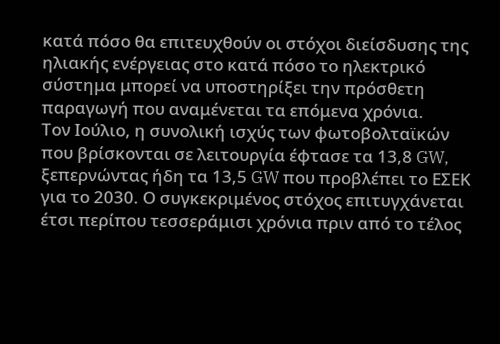κατά πόσο θα επιτευχθούν οι στόχοι διείσδυσης της ηλιακής ενέργειας στο κατά πόσο το ηλεκτρικό σύστημα μπορεί να υποστηρίξει την πρόσθετη παραγωγή που αναμένεται τα επόμενα χρόνια.
Τον Ιούλιο, η συνολική ισχύς των φωτοβολταϊκών που βρίσκονται σε λειτουργία έφτασε τα 13,8 GW, ξεπερνώντας ήδη τα 13,5 GW που προβλέπει το ΕΣΕΚ για το 2030. Ο συγκεκριμένος στόχος επιτυγχάνεται έτσι περίπου τεσσεράμισι χρόνια πριν από το τέλος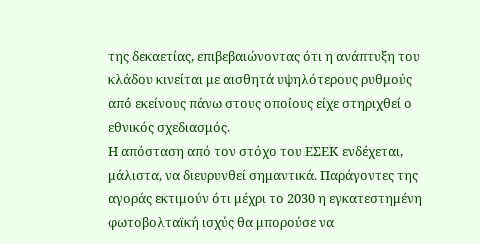της δεκαετίας, επιβεβαιώνοντας ότι η ανάπτυξη του κλάδου κινείται με αισθητά υψηλότερους ρυθμούς από εκείνους πάνω στους οποίους είχε στηριχθεί ο εθνικός σχεδιασμός.
Η απόσταση από τον στόχο του ΕΣΕΚ ενδέχεται, μάλιστα, να διευρυνθεί σημαντικά. Παράγοντες της αγοράς εκτιμούν ότι μέχρι το 2030 η εγκατεστημένη φωτοβολταϊκή ισχύς θα μπορούσε να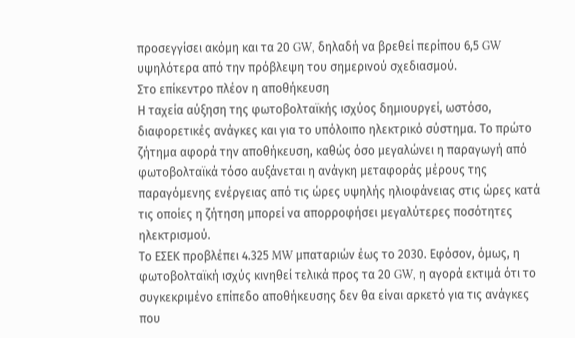προσεγγίσει ακόμη και τα 20 GW, δηλαδή να βρεθεί περίπου 6,5 GW υψηλότερα από την πρόβλεψη του σημερινού σχεδιασμού.
Στο επίκεντρο πλέον η αποθήκευση
Η ταχεία αύξηση της φωτοβολταϊκής ισχύος δημιουργεί, ωστόσο, διαφορετικές ανάγκες και για το υπόλοιπο ηλεκτρικό σύστημα. Το πρώτο ζήτημα αφορά την αποθήκευση, καθώς όσο μεγαλώνει η παραγωγή από φωτοβολταϊκά τόσο αυξάνεται η ανάγκη μεταφοράς μέρους της παραγόμενης ενέργειας από τις ώρες υψηλής ηλιοφάνειας στις ώρες κατά τις οποίες η ζήτηση μπορεί να απορροφήσει μεγαλύτερες ποσότητες ηλεκτρισμού.
Το ΕΣΕΚ προβλέπει 4.325 MW μπαταριών έως το 2030. Εφόσον, όμως, η φωτοβολταϊκή ισχύς κινηθεί τελικά προς τα 20 GW, η αγορά εκτιμά ότι το συγκεκριμένο επίπεδο αποθήκευσης δεν θα είναι αρκετό για τις ανάγκες που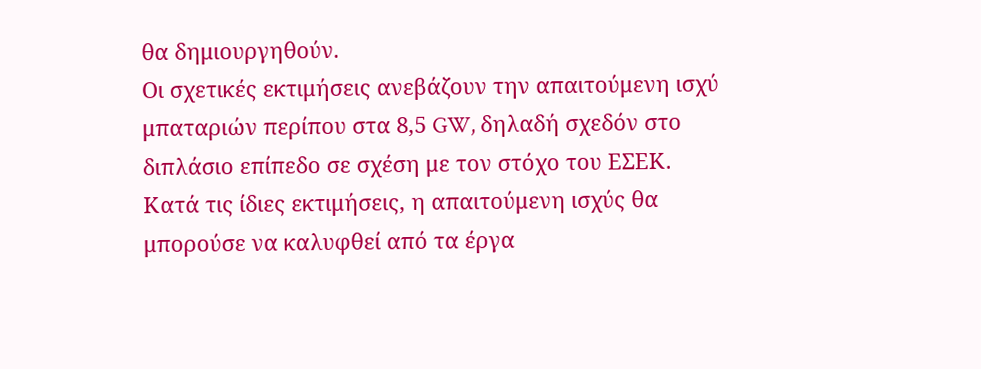θα δημιουργηθούν.
Οι σχετικές εκτιμήσεις ανεβάζουν την απαιτούμενη ισχύ μπαταριών περίπου στα 8,5 GW, δηλαδή σχεδόν στο διπλάσιο επίπεδο σε σχέση με τον στόχο του ΕΣΕΚ. Κατά τις ίδιες εκτιμήσεις, η απαιτούμενη ισχύς θα μπορούσε να καλυφθεί από τα έργα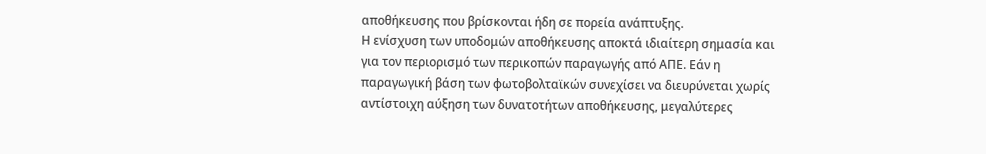αποθήκευσης που βρίσκονται ήδη σε πορεία ανάπτυξης.
Η ενίσχυση των υποδομών αποθήκευσης αποκτά ιδιαίτερη σημασία και για τον περιορισμό των περικοπών παραγωγής από ΑΠΕ. Εάν η παραγωγική βάση των φωτοβολταϊκών συνεχίσει να διευρύνεται χωρίς αντίστοιχη αύξηση των δυνατοτήτων αποθήκευσης, μεγαλύτερες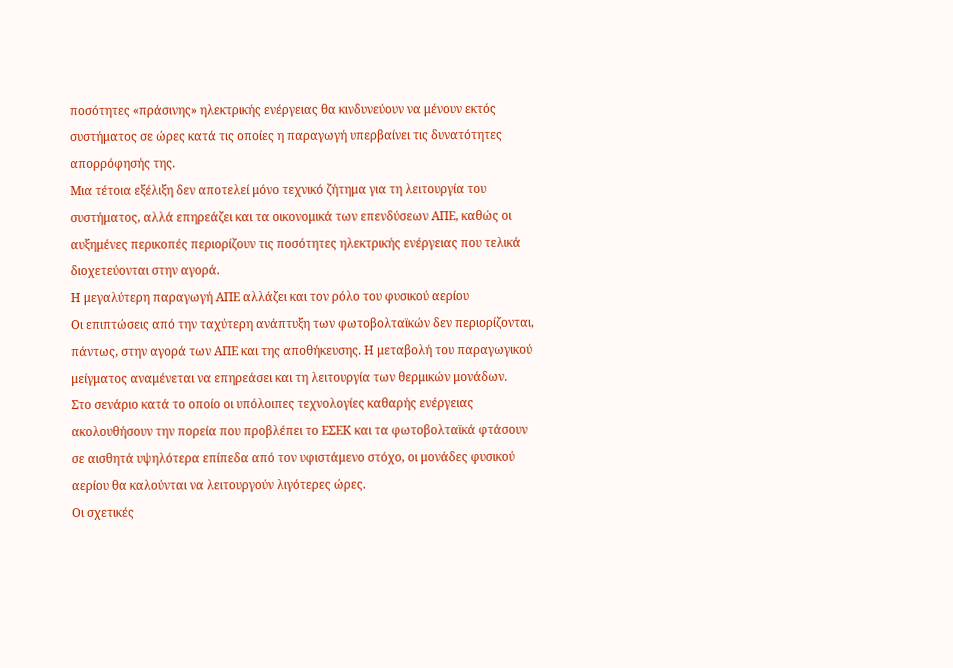ποσότητες «πράσινης» ηλεκτρικής ενέργειας θα κινδυνεύουν να μένουν εκτός συστήματος σε ώρες κατά τις οποίες η παραγωγή υπερβαίνει τις δυνατότητες απορρόφησής της.
Μια τέτοια εξέλιξη δεν αποτελεί μόνο τεχνικό ζήτημα για τη λειτουργία του συστήματος, αλλά επηρεάζει και τα οικονομικά των επενδύσεων ΑΠΕ, καθώς οι αυξημένες περικοπές περιορίζουν τις ποσότητες ηλεκτρικής ενέργειας που τελικά διοχετεύονται στην αγορά.
Η μεγαλύτερη παραγωγή ΑΠΕ αλλάζει και τον ρόλο του φυσικού αερίου
Οι επιπτώσεις από την ταχύτερη ανάπτυξη των φωτοβολταϊκών δεν περιορίζονται, πάντως, στην αγορά των ΑΠΕ και της αποθήκευσης. Η μεταβολή του παραγωγικού μείγματος αναμένεται να επηρεάσει και τη λειτουργία των θερμικών μονάδων.
Στο σενάριο κατά το οποίο οι υπόλοιπες τεχνολογίες καθαρής ενέργειας ακολουθήσουν την πορεία που προβλέπει το ΕΣΕΚ και τα φωτοβολταϊκά φτάσουν σε αισθητά υψηλότερα επίπεδα από τον υφιστάμενο στόχο, οι μονάδες φυσικού αερίου θα καλούνται να λειτουργούν λιγότερες ώρες.
Οι σχετικές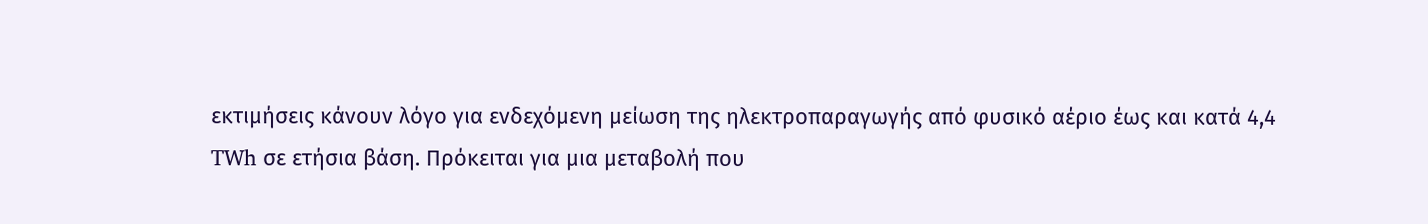εκτιμήσεις κάνουν λόγο για ενδεχόμενη μείωση της ηλεκτροπαραγωγής από φυσικό αέριο έως και κατά 4,4 TWh σε ετήσια βάση. Πρόκειται για μια μεταβολή που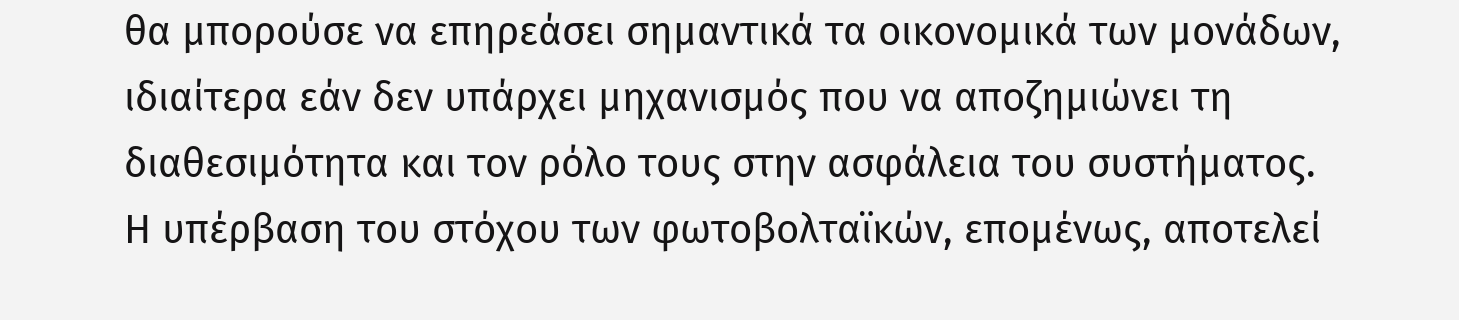θα μπορούσε να επηρεάσει σημαντικά τα οικονομικά των μονάδων, ιδιαίτερα εάν δεν υπάρχει μηχανισμός που να αποζημιώνει τη διαθεσιμότητα και τον ρόλο τους στην ασφάλεια του συστήματος.
Η υπέρβαση του στόχου των φωτοβολταϊκών, επομένως, αποτελεί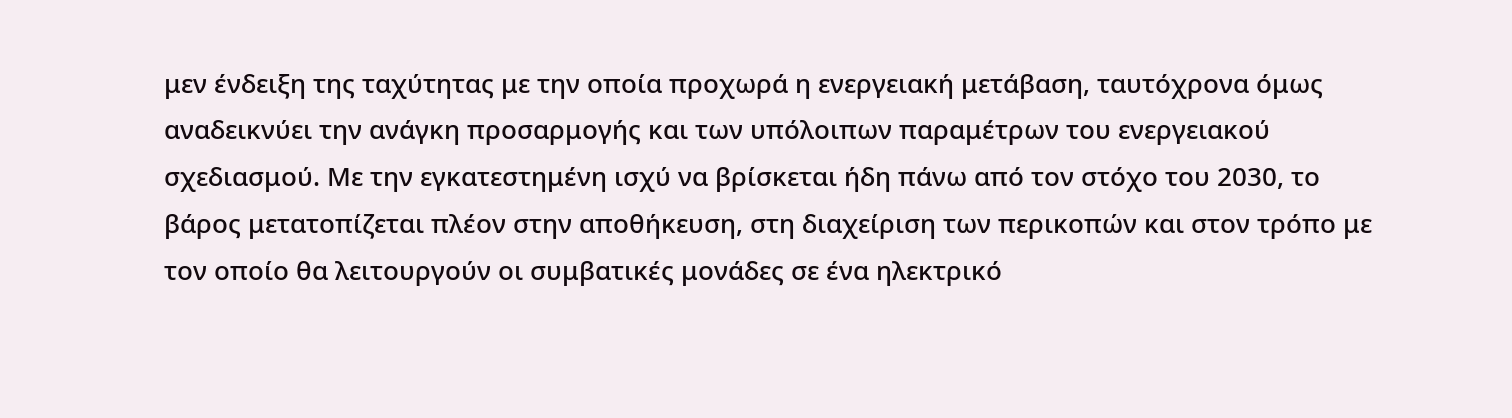μεν ένδειξη της ταχύτητας με την οποία προχωρά η ενεργειακή μετάβαση, ταυτόχρονα όμως αναδεικνύει την ανάγκη προσαρμογής και των υπόλοιπων παραμέτρων του ενεργειακού σχεδιασμού. Με την εγκατεστημένη ισχύ να βρίσκεται ήδη πάνω από τον στόχο του 2030, το βάρος μετατοπίζεται πλέον στην αποθήκευση, στη διαχείριση των περικοπών και στον τρόπο με τον οποίο θα λειτουργούν οι συμβατικές μονάδες σε ένα ηλεκτρικό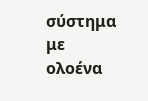σύστημα με ολοένα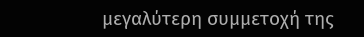μεγαλύτερη συμμετοχή της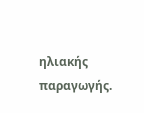ηλιακής παραγωγής.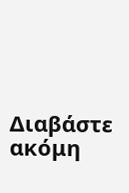Διαβάστε ακόμη